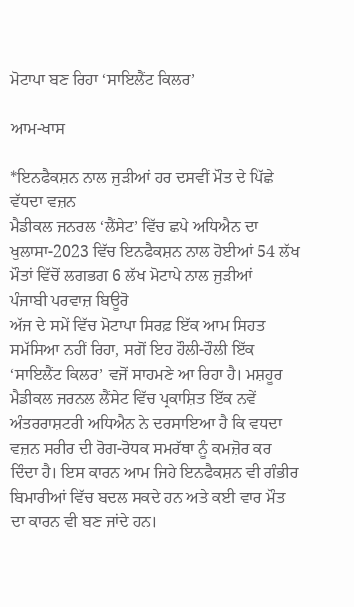ਮੋਟਾਪਾ ਬਣ ਰਿਹਾ ‘ਸਾਇਲੈਂਟ ਕਿਲਰ’

ਆਮ-ਖਾਸ

*ਇਨਫੈਕਸ਼ਨ ਨਾਲ ਜੁੜੀਆਂ ਹਰ ਦਸਵੀਂ ਮੌਤ ਦੇ ਪਿੱਛੇ ਵੱਧਦਾ ਵਜ਼ਨ
ਮੈਡੀਕਲ ਜਨਰਲ ‘ਲੈਂਸੇਟ’ ਵਿੱਚ ਛਪੇ ਅਧਿਐਨ ਦਾ ਖੁਲਾਸਾ-2023 ਵਿੱਚ ਇਨਫੈਕਸ਼ਨ ਨਾਲ ਹੋਈਆਂ 54 ਲੱਖ ਮੌਤਾਂ ਵਿੱਚੋਂ ਲਗਭਗ 6 ਲੱਖ ਮੋਟਾਪੇ ਨਾਲ ਜੁੜੀਆਂ
ਪੰਜਾਬੀ ਪਰਵਾਜ਼ ਬਿਊਰੋ
ਅੱਜ ਦੇ ਸਮੇਂ ਵਿੱਚ ਮੋਟਾਪਾ ਸਿਰਫ਼ ਇੱਕ ਆਮ ਸਿਹਤ ਸਮੱਸਿਆ ਨਹੀਂ ਰਿਹਾ, ਸਗੋਂ ਇਹ ਹੌਲੀ-ਹੌਲੀ ਇੱਕ ‘ਸਾਇਲੈਂਟ ਕਿਲਰ’ ਵਜੋਂ ਸਾਹਮਣੇ ਆ ਰਿਹਾ ਹੈ। ਮਸ਼ਹੂਰ ਮੈਡੀਕਲ ਜਰਨਲ ਲੈਂਸੇਟ ਵਿੱਚ ਪ੍ਰਕਾਸ਼ਿਤ ਇੱਕ ਨਵੇਂ ਅੰਤਰਰਾਸ਼ਟਰੀ ਅਧਿਐਨ ਨੇ ਦਰਸਾਇਆ ਹੈ ਕਿ ਵਧਦਾ ਵਜ਼ਨ ਸਰੀਰ ਦੀ ਰੋਗ-ਰੋਧਕ ਸਮਰੱਥਾ ਨੂੰ ਕਮਜ਼ੋਰ ਕਰ ਦਿੰਦਾ ਹੈ। ਇਸ ਕਾਰਨ ਆਮ ਜਿਹੇ ਇਨਫੈਕਸ਼ਨ ਵੀ ਗੰਭੀਰ ਬਿਮਾਰੀਆਂ ਵਿੱਚ ਬਦਲ ਸਕਦੇ ਹਨ ਅਤੇ ਕਈ ਵਾਰ ਮੌਤ ਦਾ ਕਾਰਨ ਵੀ ਬਣ ਜਾਂਦੇ ਹਨ।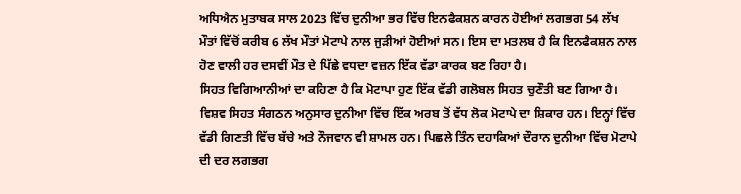ਅਧਿਐਨ ਮੁਤਾਬਕ ਸਾਲ 2023 ਵਿੱਚ ਦੁਨੀਆ ਭਰ ਵਿੱਚ ਇਨਫੈਕਸ਼ਨ ਕਾਰਨ ਹੋਈਆਂ ਲਗਭਗ 54 ਲੱਖ ਮੌਤਾਂ ਵਿੱਚੋਂ ਕਰੀਬ 6 ਲੱਖ ਮੌਤਾਂ ਮੋਟਾਪੇ ਨਾਲ ਜੁੜੀਆਂ ਹੋਈਆਂ ਸਨ। ਇਸ ਦਾ ਮਤਲਬ ਹੈ ਕਿ ਇਨਫੈਕਸ਼ਨ ਨਾਲ ਹੋਣ ਵਾਲੀ ਹਰ ਦਸਵੀਂ ਮੌਤ ਦੇ ਪਿੱਛੇ ਵਧਦਾ ਵਜ਼ਨ ਇੱਕ ਵੱਡਾ ਕਾਰਕ ਬਣ ਰਿਹਾ ਹੈ।
ਸਿਹਤ ਵਿਗਿਆਨੀਆਂ ਦਾ ਕਹਿਣਾ ਹੈ ਕਿ ਮੋਟਾਪਾ ਹੁਣ ਇੱਕ ਵੱਡੀ ਗਲੋਬਲ ਸਿਹਤ ਚੁਣੌਤੀ ਬਣ ਗਿਆ ਹੈ। ਵਿਸ਼ਵ ਸਿਹਤ ਸੰਗਠਨ ਅਨੁਸਾਰ ਦੁਨੀਆ ਵਿੱਚ ਇੱਕ ਅਰਬ ਤੋਂ ਵੱਧ ਲੋਕ ਮੋਟਾਪੇ ਦਾ ਸ਼ਿਕਾਰ ਹਨ। ਇਨ੍ਹਾਂ ਵਿੱਚ ਵੱਡੀ ਗਿਣਤੀ ਵਿੱਚ ਬੱਚੇ ਅਤੇ ਨੌਜਵਾਨ ਵੀ ਸ਼ਾਮਲ ਹਨ। ਪਿਛਲੇ ਤਿੰਨ ਦਹਾਕਿਆਂ ਦੌਰਾਨ ਦੁਨੀਆ ਵਿੱਚ ਮੋਟਾਪੇ ਦੀ ਦਰ ਲਗਭਗ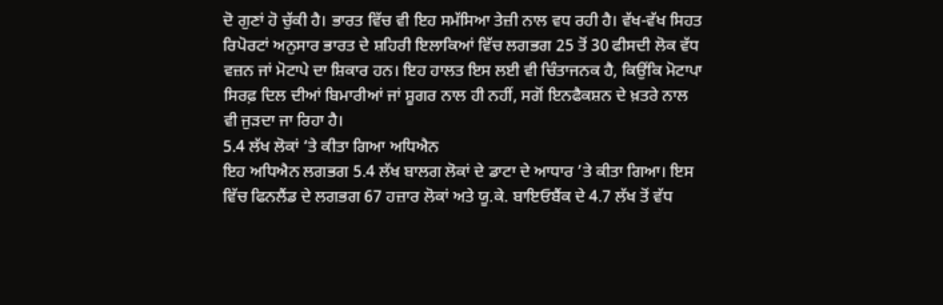ਦੋ ਗੁਣਾਂ ਹੋ ਚੁੱਕੀ ਹੈ। ਭਾਰਤ ਵਿੱਚ ਵੀ ਇਹ ਸਮੱਸਿਆ ਤੇਜ਼ੀ ਨਾਲ ਵਧ ਰਹੀ ਹੈ। ਵੱਖ-ਵੱਖ ਸਿਹਤ ਰਿਪੋਰਟਾਂ ਅਨੁਸਾਰ ਭਾਰਤ ਦੇ ਸ਼ਹਿਰੀ ਇਲਾਕਿਆਂ ਵਿੱਚ ਲਗਭਗ 25 ਤੋਂ 30 ਫੀਸਦੀ ਲੋਕ ਵੱਧ ਵਜ਼ਨ ਜਾਂ ਮੋਟਾਪੇ ਦਾ ਸ਼ਿਕਾਰ ਹਨ। ਇਹ ਹਾਲਤ ਇਸ ਲਈ ਵੀ ਚਿੰਤਾਜਨਕ ਹੈ, ਕਿਉਂਕਿ ਮੋਟਾਪਾ ਸਿਰਫ਼ ਦਿਲ ਦੀਆਂ ਬਿਮਾਰੀਆਂ ਜਾਂ ਸ਼ੂਗਰ ਨਾਲ ਹੀ ਨਹੀਂ, ਸਗੋਂ ਇਨਫੈਕਸ਼ਨ ਦੇ ਖ਼ਤਰੇ ਨਾਲ ਵੀ ਜੁੜਦਾ ਜਾ ਰਿਹਾ ਹੈ।
5.4 ਲੱਖ ਲੋਕਾਂ ‘ਤੇ ਕੀਤਾ ਗਿਆ ਅਧਿਐਨ
ਇਹ ਅਧਿਐਨ ਲਗਭਗ 5.4 ਲੱਖ ਬਾਲਗ ਲੋਕਾਂ ਦੇ ਡਾਟਾ ਦੇ ਆਧਾਰ ’ਤੇ ਕੀਤਾ ਗਿਆ। ਇਸ ਵਿੱਚ ਫਿਨਲੈਂਡ ਦੇ ਲਗਭਗ 67 ਹਜ਼ਾਰ ਲੋਕਾਂ ਅਤੇ ਯੂ.ਕੇ. ਬਾਇਓਬੈਂਕ ਦੇ 4.7 ਲੱਖ ਤੋਂ ਵੱਧ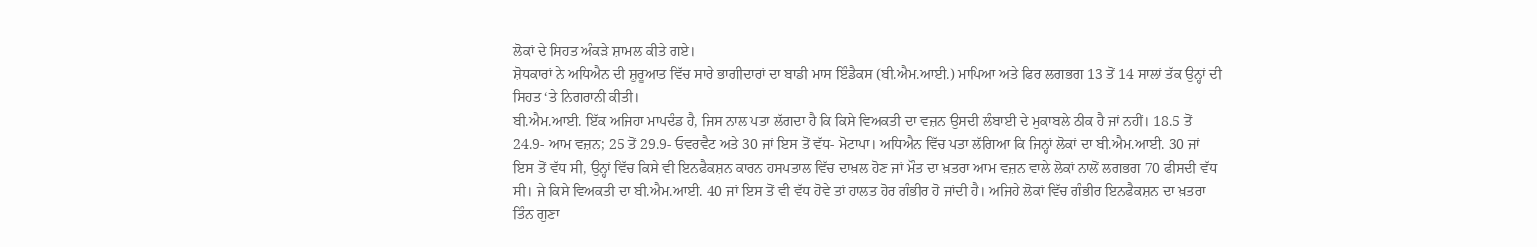ਲੋਕਾਂ ਦੇ ਸਿਹਤ ਅੰਕੜੇ ਸ਼ਾਮਲ ਕੀਤੇ ਗਏ।
ਸ਼ੋਧਕਾਰਾਂ ਨੇ ਅਧਿਐਨ ਦੀ ਸ਼ੁਰੂਆਤ ਵਿੱਚ ਸਾਰੇ ਭਾਗੀਦਾਰਾਂ ਦਾ ਬਾਡੀ ਮਾਸ ਇੰਡੈਕਸ (ਬੀ.ਐਮ.ਆਈ.) ਮਾਪਿਆ ਅਤੇ ਫਿਰ ਲਗਭਗ 13 ਤੋਂ 14 ਸਾਲਾਂ ਤੱਕ ਉਨ੍ਹਾਂ ਦੀ ਸਿਹਤ ‘ਤੇ ਨਿਗਰਾਨੀ ਕੀਤੀ।
ਬੀ.ਐਮ.ਆਈ. ਇੱਕ ਅਜਿਹਾ ਮਾਪਦੰਡ ਹੈ, ਜਿਸ ਨਾਲ ਪਤਾ ਲੱਗਦਾ ਹੈ ਕਿ ਕਿਸੇ ਵਿਅਕਤੀ ਦਾ ਵਜ਼ਨ ਉਸਦੀ ਲੰਬਾਈ ਦੇ ਮੁਕਾਬਲੇ ਠੀਕ ਹੈ ਜਾਂ ਨਹੀਂ। 18.5 ਤੋਂ 24.9- ਆਮ ਵਜ਼ਨ; 25 ਤੋਂ 29.9- ਓਵਰਵੈਟ ਅਤੇ 30 ਜਾਂ ਇਸ ਤੋਂ ਵੱਧ- ਮੋਟਾਪਾ। ਅਧਿਐਨ ਵਿੱਚ ਪਤਾ ਲੱਗਿਆ ਕਿ ਜਿਨ੍ਹਾਂ ਲੋਕਾਂ ਦਾ ਬੀ.ਐਮ.ਆਈ. 30 ਜਾਂ ਇਸ ਤੋਂ ਵੱਧ ਸੀ, ਉਨ੍ਹਾਂ ਵਿੱਚ ਕਿਸੇ ਵੀ ਇਨਫੈਕਸ਼ਨ ਕਾਰਨ ਹਸਪਤਾਲ ਵਿੱਚ ਦਾਖ਼ਲ ਹੋਣ ਜਾਂ ਮੌਤ ਦਾ ਖ਼ਤਰਾ ਆਮ ਵਜ਼ਨ ਵਾਲੇ ਲੋਕਾਂ ਨਾਲੋਂ ਲਗਭਗ 70 ਫੀਸਦੀ ਵੱਧ ਸੀ। ਜੇ ਕਿਸੇ ਵਿਅਕਤੀ ਦਾ ਬੀ.ਐਮ.ਆਈ. 40 ਜਾਂ ਇਸ ਤੋਂ ਵੀ ਵੱਧ ਹੋਵੇ ਤਾਂ ਹਾਲਤ ਹੋਰ ਗੰਭੀਰ ਹੋ ਜਾਂਦੀ ਹੈ। ਅਜਿਹੇ ਲੋਕਾਂ ਵਿੱਚ ਗੰਭੀਰ ਇਨਫੈਕਸ਼ਨ ਦਾ ਖ਼ਤਰਾ ਤਿੰਨ ਗੁਣਾ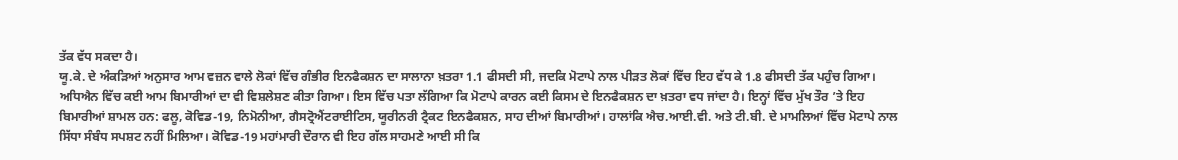ਤੱਕ ਵੱਧ ਸਕਦਾ ਹੈ।
ਯੂ.ਕੇ. ਦੇ ਅੰਕੜਿਆਂ ਅਨੁਸਾਰ ਆਮ ਵਜ਼ਨ ਵਾਲੇ ਲੋਕਾਂ ਵਿੱਚ ਗੰਭੀਰ ਇਨਫੈਕਸ਼ਨ ਦਾ ਸਾਲਾਨਾ ਖ਼ਤਰਾ 1.1 ਫੀਸਦੀ ਸੀ, ਜਦਕਿ ਮੋਟਾਪੇ ਨਾਲ ਪੀੜਤ ਲੋਕਾਂ ਵਿੱਚ ਇਹ ਵੱਧ ਕੇ 1.8 ਫੀਸਦੀ ਤੱਕ ਪਹੁੰਚ ਗਿਆ।
ਅਧਿਐਨ ਵਿੱਚ ਕਈ ਆਮ ਬਿਮਾਰੀਆਂ ਦਾ ਵੀ ਵਿਸ਼ਲੇਸ਼ਣ ਕੀਤਾ ਗਿਆ। ਇਸ ਵਿੱਚ ਪਤਾ ਲੱਗਿਆ ਕਿ ਮੋਟਾਪੇ ਕਾਰਨ ਕਈ ਕਿਸਮ ਦੇ ਇਨਫੈਕਸ਼ਨ ਦਾ ਖ਼ਤਰਾ ਵਧ ਜਾਂਦਾ ਹੈ। ਇਨ੍ਹਾਂ ਵਿੱਚ ਮੁੱਖ ਤੌਰ ’ਤੇ ਇਹ ਬਿਮਾਰੀਆਂ ਸ਼ਾਮਲ ਹਨ: ਫਲੂ, ਕੋਵਿਡ-19, ਨਿਮੋਨੀਆ, ਗੈਸਟ੍ਰੋਐਂਟਰਾਈਟਿਸ, ਯੂਰੀਨਰੀ ਟ੍ਰੈਕਟ ਇਨਫੈਕਸ਼ਨ, ਸਾਹ ਦੀਆਂ ਬਿਮਾਰੀਆਂ। ਹਾਲਾਂਕਿ ਐਚ.ਆਈ.ਵੀ. ਅਤੇ ਟੀ.ਬੀ. ਦੇ ਮਾਮਲਿਆਂ ਵਿੱਚ ਮੋਟਾਪੇ ਨਾਲ ਸਿੱਧਾ ਸੰਬੰਧ ਸਪਸ਼ਟ ਨਹੀਂ ਮਿਲਿਆ। ਕੋਵਿਡ-19 ਮਹਾਂਮਾਰੀ ਦੌਰਾਨ ਵੀ ਇਹ ਗੱਲ ਸਾਹਮਣੇ ਆਈ ਸੀ ਕਿ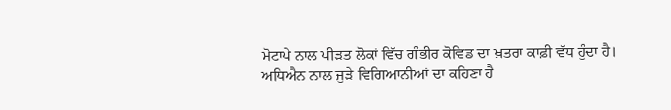ਮੋਟਾਪੇ ਨਾਲ ਪੀੜਤ ਲੋਕਾਂ ਵਿੱਚ ਗੰਭੀਰ ਕੋਵਿਡ ਦਾ ਖ਼ਤਰਾ ਕਾਫ਼ੀ ਵੱਧ ਹੁੰਦਾ ਹੈ।
ਅਧਿਐਨ ਨਾਲ ਜੁੜੇ ਵਿਗਿਆਨੀਆਂ ਦਾ ਕਹਿਣਾ ਹੈ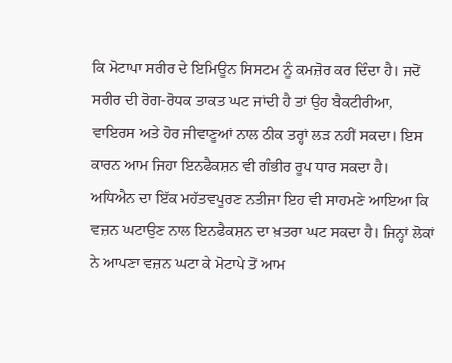ਕਿ ਮੋਟਾਪਾ ਸਰੀਰ ਦੇ ਇਮਿਊਨ ਸਿਸਟਮ ਨੂੰ ਕਮਜ਼ੋਰ ਕਰ ਦਿੰਦਾ ਹੈ। ਜਦੋਂ ਸਰੀਰ ਦੀ ਰੋਗ-ਰੋਧਕ ਤਾਕਤ ਘਟ ਜਾਂਦੀ ਹੈ ਤਾਂ ਉਹ ਬੈਕਟੀਰੀਆ, ਵਾਇਰਸ ਅਤੇ ਹੋਰ ਜੀਵਾਣੂਆਂ ਨਾਲ ਠੀਕ ਤਰ੍ਹਾਂ ਲੜ ਨਹੀਂ ਸਕਦਾ। ਇਸ ਕਾਰਨ ਆਮ ਜਿਹਾ ਇਨਫੈਕਸ਼ਨ ਵੀ ਗੰਭੀਰ ਰੂਪ ਧਾਰ ਸਕਦਾ ਹੈ।
ਅਧਿਐਨ ਦਾ ਇੱਕ ਮਹੱਤਵਪੂਰਣ ਨਤੀਜਾ ਇਹ ਵੀ ਸਾਹਮਣੇ ਆਇਆ ਕਿ ਵਜ਼ਨ ਘਟਾਉਣ ਨਾਲ ਇਨਫੈਕਸ਼ਨ ਦਾ ਖ਼ਤਰਾ ਘਟ ਸਕਦਾ ਹੈ। ਜਿਨ੍ਹਾਂ ਲੋਕਾਂ ਨੇ ਆਪਣਾ ਵਜ਼ਨ ਘਟਾ ਕੇ ਮੋਟਾਪੇ ਤੋਂ ਆਮ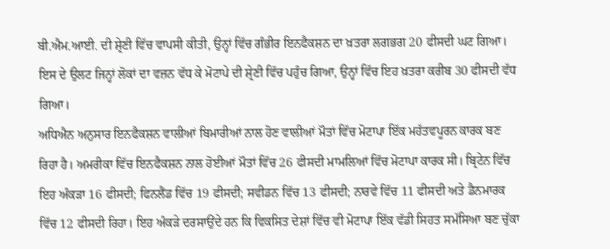ਬੀ.ਐਮ.ਆਈ. ਦੀ ਸ਼੍ਰੇਣੀ ਵਿੱਚ ਵਾਪਸੀ ਕੀਤੀ, ਉਨ੍ਹਾਂ ਵਿੱਚ ਗੰਭੀਰ ਇਨਫੈਕਸ਼ਨ ਦਾ ਖ਼ਤਰਾ ਲਗਭਗ 20 ਫੀਸਦੀ ਘਟ ਗਿਆ। ਇਸ ਦੇ ਉਲਟ ਜਿਨ੍ਹਾਂ ਲੋਕਾਂ ਦਾ ਵਜ਼ਨ ਵੱਧ ਕੇ ਮੋਟਾਪੇ ਦੀ ਸ਼੍ਰੇਣੀ ਵਿੱਚ ਪਹੁੰਚ ਗਿਆ, ਉਨ੍ਹਾਂ ਵਿੱਚ ਇਹ ਖ਼ਤਰਾ ਕਰੀਬ 30 ਫੀਸਦੀ ਵੱਧ ਗਿਆ।
ਅਧਿਐਨ ਅਨੁਸਾਰ ਇਨਫੈਕਸ਼ਨ ਵਾਲੀਆਂ ਬਿਮਾਰੀਆਂ ਨਾਲ ਹੋਣ ਵਾਲੀਆਂ ਮੌਤਾਂ ਵਿੱਚ ਮੋਟਾਪਾ ਇੱਕ ਮਹੱਤਵਪੂਰਨ ਕਾਰਕ ਬਣ ਰਿਹਾ ਹੈ। ਅਮਰੀਕਾ ਵਿੱਚ ਇਨਫੈਕਸ਼ਨ ਨਾਲ ਹੋਈਆਂ ਮੌਤਾਂ ਵਿੱਚ 26 ਫੀਸਦੀ ਮਾਮਲਿਆਂ ਵਿੱਚ ਮੋਟਾਪਾ ਕਾਰਕ ਸੀ। ਬ੍ਰਿਟੇਨ ਵਿੱਚ ਇਹ ਅੰਕੜਾ 16 ਫੀਸਦੀ; ਫਿਨਲੈਂਡ ਵਿੱਚ 19 ਫੀਸਦੀ; ਸਵੀਡਨ ਵਿੱਚ 13 ਫੀਸਦੀ; ਨਾਰਵੇ ਵਿੱਚ 11 ਫੀਸਦੀ ਅਤੇ ਡੈਨਮਾਰਕ ਵਿੱਚ 12 ਫੀਸਦੀ ਰਿਹਾ। ਇਹ ਅੰਕੜੇ ਦਰਸਾਉਂਦੇ ਹਨ ਕਿ ਵਿਕਸਿਤ ਦੇਸ਼ਾਂ ਵਿੱਚ ਵੀ ਮੋਟਾਪਾ ਇੱਕ ਵੱਡੀ ਸਿਹਤ ਸਮੱਸਿਆ ਬਣ ਚੁੱਕਾ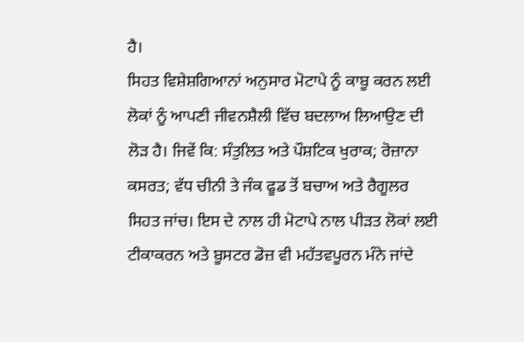ਹੈ।
ਸਿਹਤ ਵਿਸ਼ੇਸ਼ਗਿਆਨਾਂ ਅਨੁਸਾਰ ਮੋਟਾਪੇ ਨੂੰ ਕਾਬੂ ਕਰਨ ਲਈ ਲੋਕਾਂ ਨੂੰ ਆਪਣੀ ਜੀਵਨਸ਼ੈਲੀ ਵਿੱਚ ਬਦਲਾਅ ਲਿਆਉਣ ਦੀ ਲੋੜ ਹੈ। ਜਿਵੇਂ ਕਿ: ਸੰਤੁਲਿਤ ਅਤੇ ਪੌਸ਼ਟਿਕ ਖੁਰਾਕ; ਰੋਜ਼ਾਨਾ ਕਸਰਤ; ਵੱਧ ਚੀਨੀ ਤੇ ਜੰਕ ਫੂਡ ਤੋਂ ਬਚਾਅ ਅਤੇ ਰੈਗੂਲਰ ਸਿਹਤ ਜਾਂਚ। ਇਸ ਦੇ ਨਾਲ ਹੀ ਮੋਟਾਪੇ ਨਾਲ ਪੀੜਤ ਲੋਕਾਂ ਲਈ ਟੀਕਾਕਰਨ ਅਤੇ ਬੂਸਟਰ ਡੋਜ਼ ਵੀ ਮਹੱਤਵਪੂਰਨ ਮੰਨੇ ਜਾਂਦੇ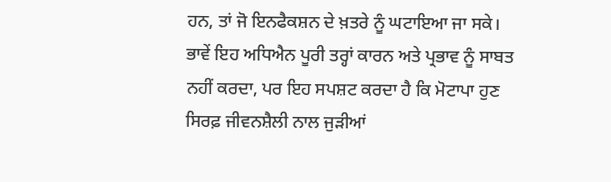ਹਨ, ਤਾਂ ਜੋ ਇਨਫੈਕਸ਼ਨ ਦੇ ਖ਼ਤਰੇ ਨੂੰ ਘਟਾਇਆ ਜਾ ਸਕੇ।
ਭਾਵੇਂ ਇਹ ਅਧਿਐਨ ਪੂਰੀ ਤਰ੍ਹਾਂ ਕਾਰਨ ਅਤੇ ਪ੍ਰਭਾਵ ਨੂੰ ਸਾਬਤ ਨਹੀਂ ਕਰਦਾ, ਪਰ ਇਹ ਸਪਸ਼ਟ ਕਰਦਾ ਹੈ ਕਿ ਮੋਟਾਪਾ ਹੁਣ ਸਿਰਫ਼ ਜੀਵਨਸ਼ੈਲੀ ਨਾਲ ਜੁੜੀਆਂ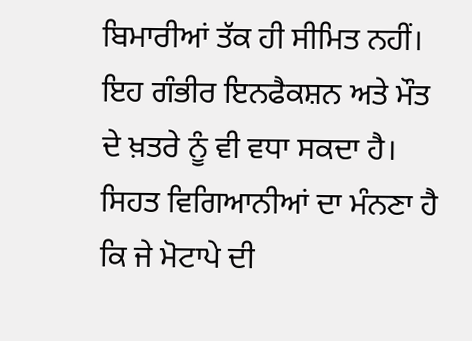ਬਿਮਾਰੀਆਂ ਤੱਕ ਹੀ ਸੀਮਿਤ ਨਹੀਂ। ਇਹ ਗੰਭੀਰ ਇਨਫੈਕਸ਼ਨ ਅਤੇ ਮੌਤ ਦੇ ਖ਼ਤਰੇ ਨੂੰ ਵੀ ਵਧਾ ਸਕਦਾ ਹੈ। ਸਿਹਤ ਵਿਗਿਆਨੀਆਂ ਦਾ ਮੰਨਣਾ ਹੈ ਕਿ ਜੇ ਮੋਟਾਪੇ ਦੀ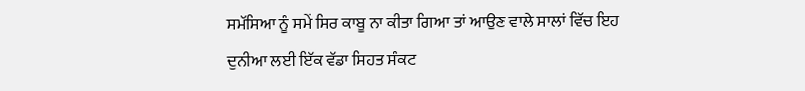ਸਮੱਸਿਆ ਨੂੰ ਸਮੇਂ ਸਿਰ ਕਾਬੂ ਨਾ ਕੀਤਾ ਗਿਆ ਤਾਂ ਆਉਣ ਵਾਲੇ ਸਾਲਾਂ ਵਿੱਚ ਇਹ ਦੁਨੀਆ ਲਈ ਇੱਕ ਵੱਡਾ ਸਿਹਤ ਸੰਕਟ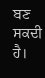ਬਣ ਸਕਦੀ ਹੈ।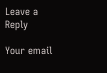Leave a Reply

Your email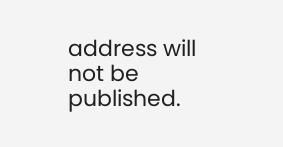address will not be published.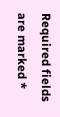Required fields are marked *